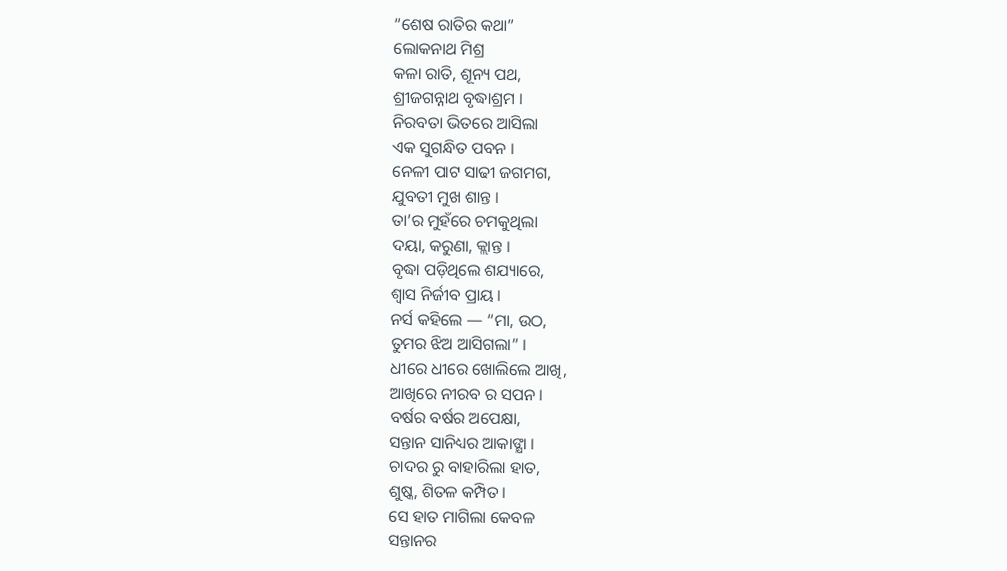“ଶେଷ ରାତିର କଥା”
ଲୋକନାଥ ମିଶ୍ର
କଳା ରାତି, ଶୂନ୍ୟ ପଥ,
ଶ୍ରୀଜଗନ୍ନାଥ ବୃଦ୍ଧାଶ୍ରମ ।
ନିରବତା ଭିତରେ ଆସିଲା
ଏକ ସୁଗନ୍ଧିତ ପବନ ।
ନେଳୀ ପାଟ ସାଢୀ ଜଗମଗ,
ଯୁବତୀ ମୁଖ ଶାନ୍ତ ।
ତା’ର ମୁହଁରେ ଚମକୁଥିଲା
ଦୟା, କରୁଣା, କ୍ଲାନ୍ତ ।
ବୃଦ୍ଧା ପଡ଼ିଥିଲେ ଶଯ୍ୟାରେ,
ଶ୍ୱାସ ନିର୍ଜୀବ ପ୍ରାୟ ।
ନର୍ସ କହିଲେ — “ମା, ଉଠ,
ତୁମର ଝିଅ ଆସିଗଲା” ।
ଧୀରେ ଧୀରେ ଖୋଲିଲେ ଆଖି,
ଆଖିରେ ନୀରବ ର ସପନ ।
ବର୍ଷର ବର୍ଷର ଅପେକ୍ଷା,
ସନ୍ତାନ ସାନିଧ୍ୟର ଆକାଙ୍କ୍ଷା ।
ଚାଦର ରୁ ବାହାରିଲା ହାତ,
ଶୁଷ୍କ, ଶିତଳ କମ୍ପିତ ।
ସେ ହାତ ମାଗିଲା କେବଳ
ସନ୍ତାନର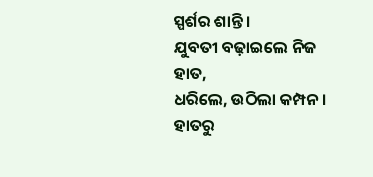ସ୍ପର୍ଶର ଶାନ୍ତି ।
ଯୁବତୀ ବଢ଼ାଇଲେ ନିଜ ହାତ,
ଧରିଲେ, ଉଠିଲା କମ୍ପନ ।
ହାତରୁ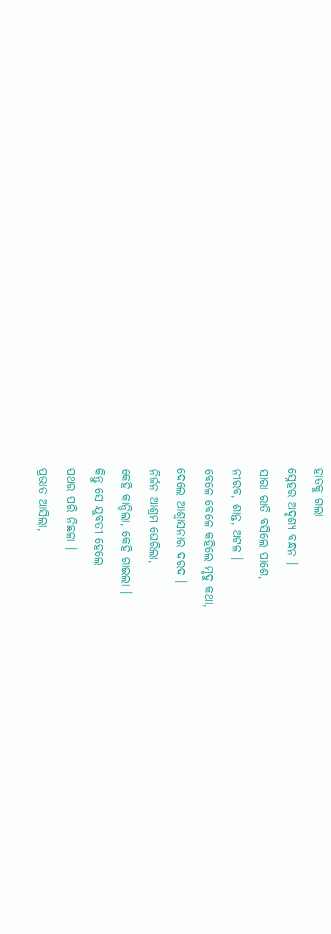ହାତକୁ ଗଲା
ସ୍ନେହର ଅଦୃଶ୍ୟ ବନ୍ଧନ ।
ସାରା ରାତି ବସିଲେ ପାଶେ,
ନୀରବ, ଶାନ୍ତ, ଅଟଳ ।
ବେଳେ ବେଳେ କହିଲେ ମୃଦୁ କଥା,
ଦେଲେ ଆଶ୍ୱାସନାର ଦରଦ ।
ନିର୍ଜନ ଆଶ୍ରମ ଘେରିଲା,
କେହି କାନ୍ଦିଲା, କେହି ଗାଇଲା ।
କିନ୍ତୁ ସେ ଯୁବତୀ ହେଲେ
ପଥର ପରି ନିଛଳା ।
ପ୍ରଭାତ ଆସିଲା,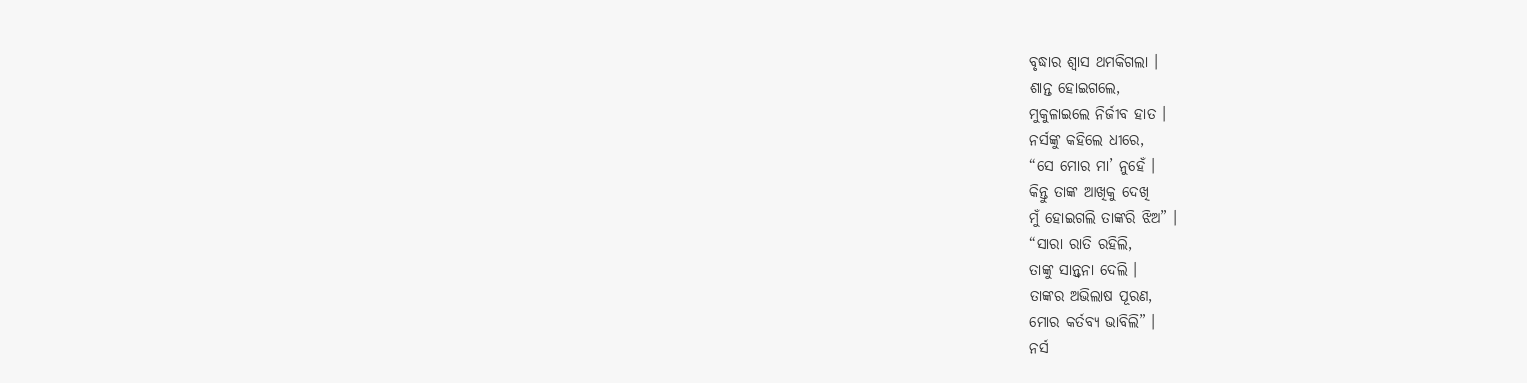ବୃଦ୍ଧାର ଶ୍ୱାସ ଥମକିଗଲା ।
ଶାନ୍ତ ହୋଇଗଲେ,
ମୁକୁଳାଇଲେ ନିର୍ଜୀବ ହାତ ।
ନର୍ସଙ୍କୁ କହିଲେ ଧୀରେ,
“ସେ ମୋର ମା’ ନୁହେଁ ।
କିନ୍ତୁ ତାଙ୍କ ଆଖିକୁ ଦେଖି
ମୁଁ ହୋଇଗଲି ତାଙ୍କରି ଝିଅ” ।
“ସାରା ରାତି ରହିଲି,
ତାଙ୍କୁ ସାନ୍ତ୍ୱନା ଦେଲି ।
ତାଙ୍କର ଅଭିଲାଷ ପୂରଣ,
ମୋର କର୍ତବ୍ୟ ଭାବିଲି” ।
ନର୍ସ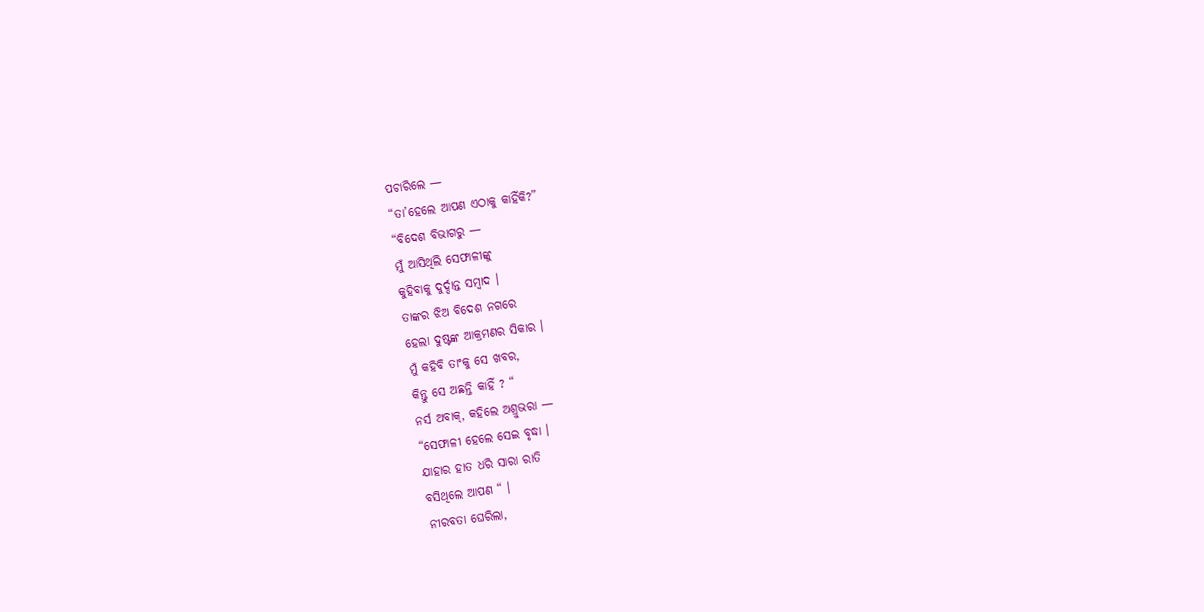ପଚାରିଲେ —
“ତା’ହେଲେ ଆପଣ ଏଠାକୁ କାହିଁକି?”
“ବିଦେଶ ବିଭାଗରୁ —
ମୁଁ ଆସିଥିଲି ସେଫାଳୀଙ୍କୁ
କୁହିବାକୁ ଦୁର୍ଦ୍ଦାନ୍ତ ସମ୍ବାଦ ।
ତାଙ୍କର ଝିଅ ବିଦେଶ ନଗରେ
ହେଲା ଦୁଷ୍ଟଙ୍କ ଆକ୍ରମଣର ସିକାର ।
ମୁଁ କହିବି ତାଂକୁ ସେ ଖବର,
କିନ୍ତୁ ସେ ଅଛନ୍ତି କାହିଁ ? “
ନର୍ସ ଅବାକ୍, କହିଲେ ଅଶ୍ରୁଭରା —
“ସେଫାଳୀ ହେଲେ ସେଇ ବୃଦ୍ଧା ।
ଯାହାର ହାତ ଧରି ସାରା ରାତି
ବସିଥିଲେ ଆପଣ “ ।
ନୀରବତା ଘେରିଲା,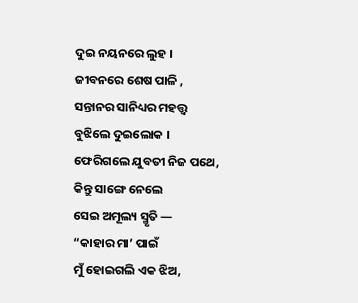ଦୁଇ ନୟନରେ ଲୁହ ।
ଜୀବନରେ ଶେଷ ପାଳି ,
ସନ୍ତାନର ସାନିଧ୍ୟର ମହତ୍ତ୍ୱ
ବୁଝିଲେ ଦୁଇଲୋକ ।
ଫେରିଗଲେ ଯୁବତୀ ନିଜ ପଥେ,
କିନ୍ତୁ ସାଙ୍ଗେ ନେଲେ
ସେଇ ଅମୂଲ୍ୟ ସ୍ମୃତି —
“କାହାର ମା’ ପାଇଁ
ମୁଁ ହୋଇଗଲି ଏକ ଝିଅ,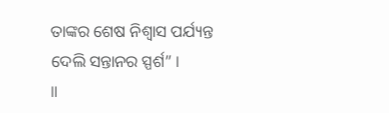ତାଙ୍କର ଶେଷ ନିଶ୍ୱାସ ପର୍ଯ୍ୟନ୍ତ
ଦେଲି ସନ୍ତାନର ସ୍ପର୍ଶ” ।
॥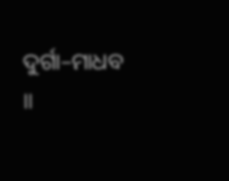ଦୁର୍ଗା–ମାଧବ ॥